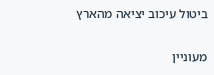ביטול עיכוב יציאה מהארץ

מעוניין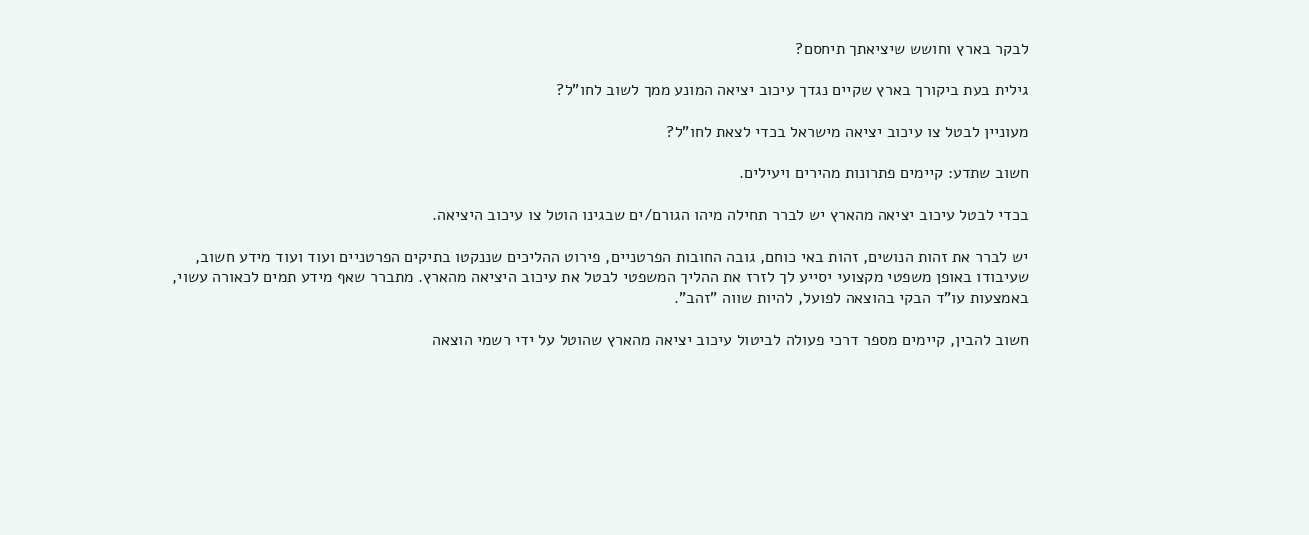לבקר בארץ וחושש שיציאתך תיחסם?

גילית בעת ביקורך בארץ שקיים נגדך עיכוב יציאה המונע ממך לשוב לחו"ל?

מעוניין לבטל צו עיכוב יציאה מישראל בכדי לצאת לחו"ל?

חשוב שתדע: קיימים פתרונות מהירים ויעילים.

בכדי לבטל עיכוב יציאה מהארץ יש לברר תחילה מיהו הגורם/ים שבגינו הוטל צו עיכוב היציאה.

יש לברר את זהות הנושים, זהות באי כוחם, גובה החובות הפרטניים, פירוט ההליכים שננקטו בתיקים הפרטניים ועוד ועוד מידע חשוב, שעיבודו באופן משפטי מקצועי יסייע לך לזרז את ההליך המשפטי לבטל את עיכוב היציאה מהארץ. מתברר שאף מידע תמים לכאורה עשוי, באמצעות עו"ד הבקי בהוצאה לפועל, להיות שווה "זהב".

חשוב להבין, קיימים מספר דרכי פעולה לביטול עיכוב יציאה מהארץ שהוטל על ידי רשמי הוצאה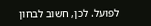לפועל. לכן, חשוב לבחון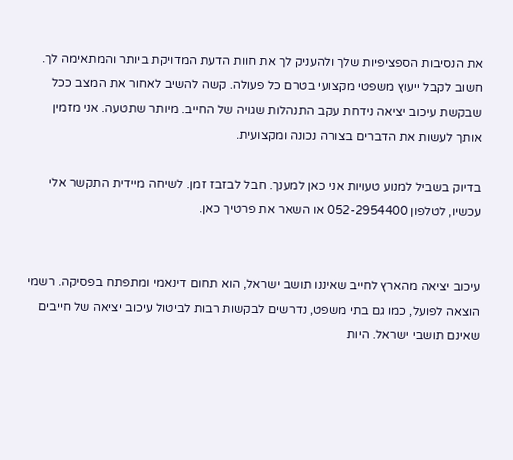את הנסיבות הספציפיות שלך ולהעניק לך את חוות הדעת המדויקת ביותר והמתאימה לך. חשוב לקבל ייעוץ משפטי מקצועי בטרם כל פעולה. קשה להשיב לאחור את המצב ככל שבקשת עיכוב יציאה נידחת עקב התנהלות שגויה של החייב. מיותר שתטעה. אני מזמין אותך לעשות את הדברים בצורה נכונה ומקצועית.

בדיוק בשביל למנוע טעויות אני כאן למענך. חבל לבזבז זמן. לשיחה מיידית התקשר אלי עכשיו, לטלפון 052-2954400 או השאר את פרטיך כאן.


עיכוב יציאה מהארץ לחייב שאיננו תושב ישראל, הוא תחום דינאמי ומתפתח בפסיקה. רשמי הוצאה לפועל, כמו גם בתי משפט, נדרשים לבקשות רבות לביטול עיכוב יציאה של חייבים שאינם תושבי ישראל. היות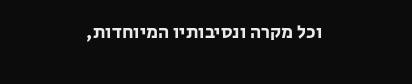וכל מקרה ונסיבותיו המיוחדות,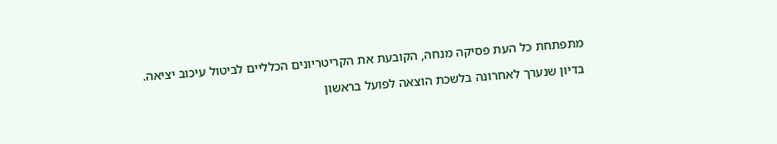מתפתחת כל העת פסיקה מנחה, הקובעת את הקריטריונים הכלליים לביטול עיכוב יציאה.

בדיון שנערך לאחרונה בלשכת הוצאה לפועל בראשון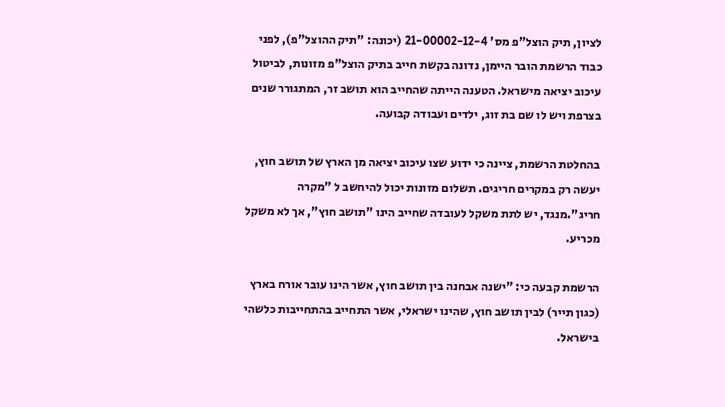לציון, תיק הוצל"פ מס' 21-00002-12-4 (יכונה: "תיק ההוצל"פ), לפני כבוד הרשמת הובר היימן, נדונה בקשת חייב בתיק הוצל"פ מזונות, לביטול עיכוב יציאה מישראל. הטענה הייתה שהחייב הוא תושב זר, המתגורר שנים בצרפת ויש לו שם בת זוג, ילדים ועבודה קבועה.

בהחלטת הרשמת, ציינה כי ידוע שצו עיכוב יציאה מן הארץ של תושב חוץ, יעשה רק במקרים חריגים. תשלום מזונות יכול להיחשב ל "מקרה חריג".מנגד, יש לתת משקל לעובדה שחייב הינו "תושב חוץ", אך לא משקל מכריע.

הרשמת קבעה כי: "ישנה אבחנה בין תושב חוץ, אשר הינו עובר אורח בארץ (כגון תייר) לבין תושב חוץ, שהינו ישראלי, אשר התחייב בהתחייבות כלשהי בישראל.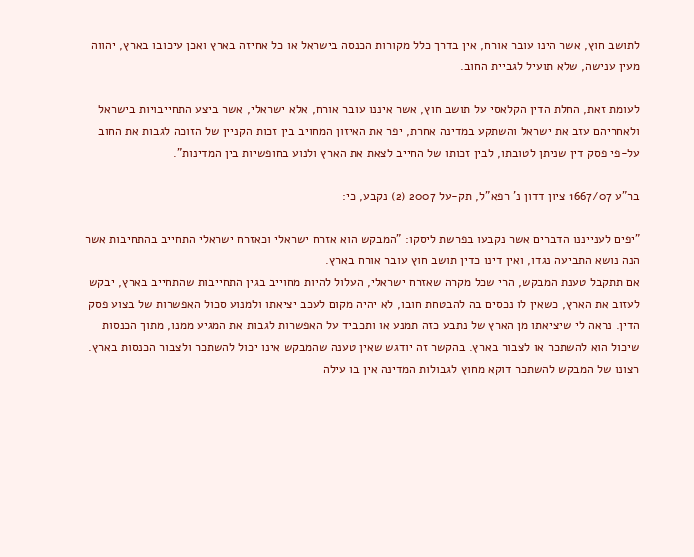לתושב חוץ, אשר הינו עובר אורח, אין בדרך כלל מקורות הכנסה בישראל או כל אחיזה בארץ ואכן עיכובו בארץ, יהווה מעין ענישה, שלא תועיל לגביית החוב.

לעומת זאת, החלת הדין הקלאסי על תושב חוץ, אשר איננו עובר אורח, אלא ישראלי, אשר ביצע התחייבויות בישראל ולאחריהם עזב את ישראל והשתקע במדינה אחרת, יפר את האיזון המחויב בין זכות הקניין של הזוכה לגבות את החוב על-פי פסק דין שניתן לטובתו, לבין זכותו של החייב לצאת את הארץ ולנוע בחופשיות בין המדינות".

בר"ע 1667/07 ציון דדון נ' רפא"ל, תק-על 2007 (2) נקבע, כי:

"יפים לענייננו הדברים אשר נקבעו בפרשת ליסקו: "המבקש הוא אזרח ישראלי וכאזרח ישראלי התחייב בהתחיבות אשר הנה נושא התביעה נגדו, ואין דינו כדין תושב חוץ עובר אורח בארץ.
אם תתקבל טענת המבקש, הרי שכל מקרה שאזרח ישראלי, העלול להיות מחוייב בגין התחייבות שהתחייב בארץ, יבקש לעזוב את הארץ, כשאין לו נכסים בה להבטחת חובו, לא יהיה מקום לעכב יציאתו ולמנוע סכול האפשרות של בצוע פסק הדין. נראה לי שיציאתו מן הארץ של נתבע כזה תמנע או ותכביד על האפשרות לגבות את המגיע ממנו, מתוך הכנסות שיכול הוא להשתכר או לצבור בארץ. בהקשר זה יודגש שאין טענה שהמבקש אינו יכול להשתכר ולצבור הכנסות בארץ. רצונו של המבקש להשתכר דוקא מחוץ לגבולות המדינה אין בו עילה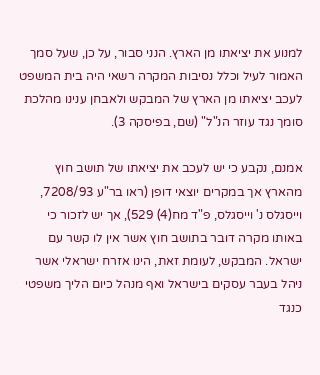למנוע את יציאתו מן הארץ. הנני סבור, על כן, שעל סמך האמור לעיל וכלל נסיבות המקרה רשאי היה בית המשפט לעכב יציאתו מן הארץ של המבקש ולאבחן ענינו מהלכת סומך נגד עוזר הנ"ל" (שם, בפיסקה 3).

אמנם, נקבע כי יש לעכב את יציאתו של תושב חוץ מהארץ אך במקרים יוצאי דופן (ראו בר"ע 7208/93, וייסגלס נ' וייסגלס, פ"ד מח(4) 529), אך יש לזכור כי באותו מקרה דובר בתושב חוץ אשר אין לו קשר עם ישראל. המבקש, לעומת זאת, הינו אזרח ישראלי אשר ניהל בעבר עסקים בישראל ואף מנהל כיום הליך משפטי כנגד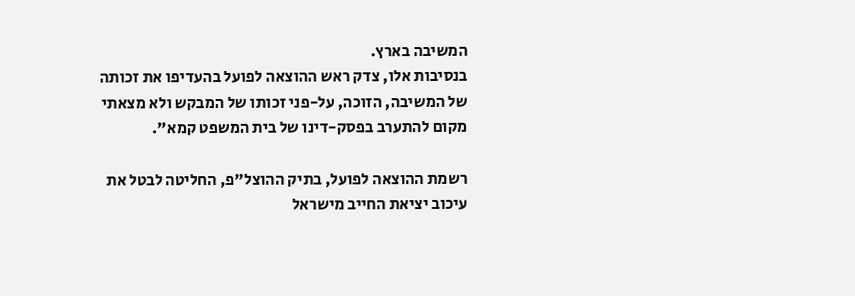המשיבה בארץ.
בנסיבות אלו, צדק ראש ההוצאה לפועל בהעדיפו את זכותה של המשיבה, הזוכה, על-פני זכותו של המבקש ולא מצאתי מקום להתערב בפסק-דינו של בית המשפט קמא".

רשמת ההוצאה לפועל, בתיק ההוצל"פ, החליטה לבטל את עיכוב יציאת החייב מישראל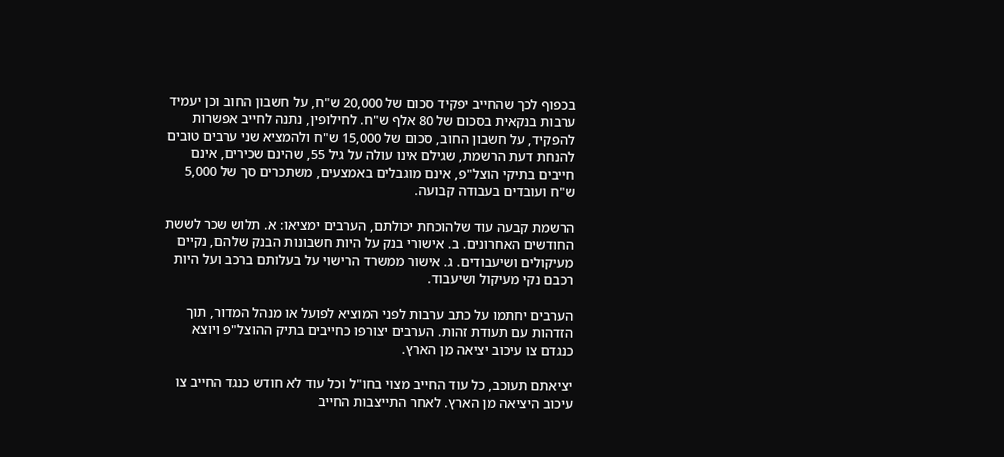בכפוף לכך שהחייב יפקיד סכום של 20,000 ש"ח, על חשבון החוב וכן יעמיד ערבות בנקאית בסכום של 80 אלף ש"ח. לחילופין, נתנה לחייב אפשרות להפקיד, על חשבון החוב, סכום של 15,000 ש"ח ולהמציא שני ערבים טובים להנחת דעת הרשמת, שגילם אינו עולה על גיל 55, שהינם שכירים, אינם חייבים בתיקי הוצל"פ, אינם מוגבלים באמצעים, משתכרים סך של 5,000 ש"ח ועובדים בעבודה קבועה.

הרשמת קבעה עוד שלהוכחת יכולתם, הערבים ימציאו: א. תלוש שכר לששת החודשים האחרונים. ב. אישורי בנק על היות חשבונות הבנק שלהם, נקיים מעיקולים ושיעבודים. ג. אישור ממשרד הרישוי על בעלותם ברכב ועל היות רכבם נקי מעיקול ושיעבוד.

הערבים יחתמו על כתב ערבות לפני המוציא לפועל או מנהל המדור, תוך הזדהות עם תעודת זהות. הערבים יצורפו כחייבים בתיק ההוצל"פ ויוצא כנגדם צו עיכוב יציאה מן הארץ.

יציאתם תעוכב, כל עוד החייב מצוי בחו"ל וכל עוד לא חודש כנגד החייב צו עיכוב היציאה מן הארץ. לאחר התייצבות החייב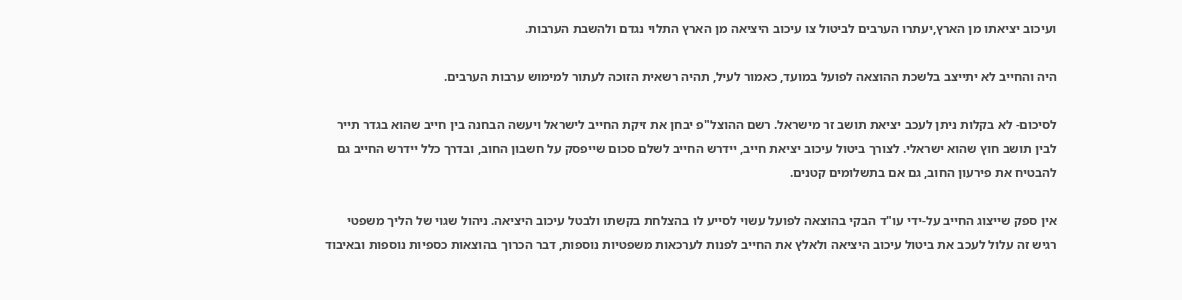ועיכוב יציאתו מן הארץ,יעתרו הערבים לביטול צו עיכוב היציאה מן הארץ התלוי נגדם ולהשבת הערבות.

היה והחייב לא יתייצב בלשכת ההוצאה לפועל במועד, כאמור לעיל, תהיה רשאית הזוכה לעתור למימוש ערבות הערבים.

לסיכום- לא בקלות ניתן לעכב יציאת תושב זר מישראל. רשם ההוצל"פ יבחן את זיקת החייב לישראל ויעשה הבחנה בין חייב שהוא בגדר תייר לבין תושב חוץ שהוא ישראלי. לצורך ביטול עיכוב יציאת חייב, יידרש החייב לשלם סכום שייפסק על חשבון החוב, ובדרך כלל יידרש החייב גם להבטיח את פירעון החוב, גם אם בתשלומים קטנים.

אין ספק שייצוג החייב על-ידי עו"ד הבקי בהוצאה לפועל עשוי לסייע לו בהצלחת בקשתו ולבטל עיכוב היציאה. ניהול שגוי של הליך משפטי רגיש זה עלול לעכב את ביטול עיכוב היציאה ולאלץ את החייב לפנות לערכאות משפטיות נוספות, דבר הכרוך בהוצאות כספיות נוספות ובאיבוד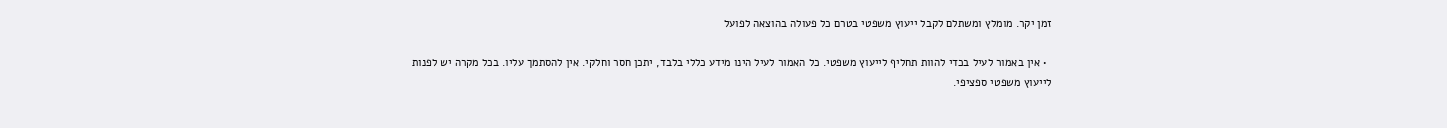זמן יקר. מומלץ ומשתלם לקבל ייעוץ משפטי בטרם כל פעולה בהוצאה לפועל

  • אין באמור לעיל בכדי להוות תחליף לייעוץ משפטי. כל האמור לעיל הינו מידע כללי בלבד, יתכן חסר וחלקי. אין להסתמך עליו. בכל מקרה יש לפנות לייעוץ משפטי ספציפי.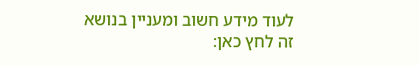לעוד מידע חשוב ומעניין בנושא זה לחץ כאן: